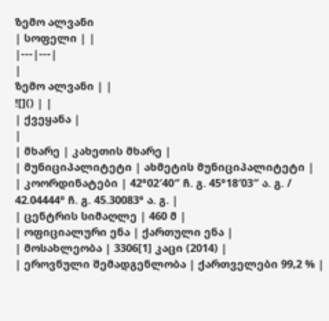ზემო ალვანი
| სოფელი | |
|---|---|
|
ზემო ალვანი | |
![]() | |
| ქვეყანა |
|
| მხარე | კახეთის მხარე |
| მუნიციპალიტეტი | ახმეტის მუნიციპალიტეტი |
| კოორდინატები | 42°02′40″ ჩ. გ. 45°18′03″ ა. გ. / 42.04444° ჩ. გ. 45.30083° ა. გ. |
| ცენტრის სიმაღლე | 460 მ |
| ოფიციალური ენა | ქართული ენა |
| მოსახლეობა | 3306[1] კაცი (2014) |
| ეროვნული შემადგენლობა | ქართველები 99,2 % |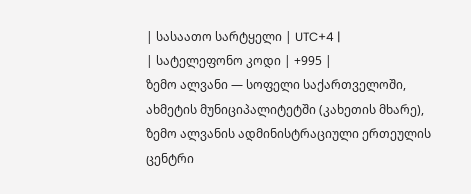| სასაათო სარტყელი | UTC+4 |
| სატელეფონო კოდი | +995 |
ზემო ალვანი — სოფელი საქართველოში, ახმეტის მუნიციპალიტეტში (კახეთის მხარე), ზემო ალვანის ადმინისტრაციული ერთეულის ცენტრი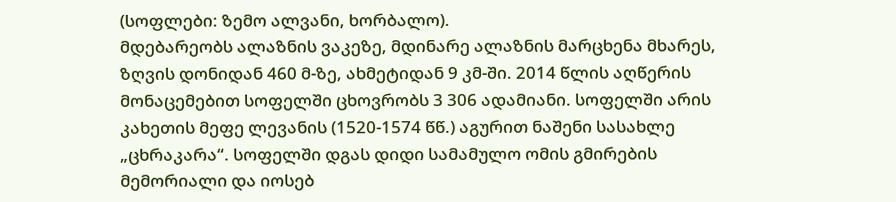(სოფლები: ზემო ალვანი, ხორბალო).
მდებარეობს ალაზნის ვაკეზე, მდინარე ალაზნის მარცხენა მხარეს, ზღვის დონიდან 460 მ-ზე, ახმეტიდან 9 კმ-ში. 2014 წლის აღწერის მონაცემებით სოფელში ცხოვრობს 3 306 ადამიანი. სოფელში არის კახეთის მეფე ლევანის (1520-1574 წწ.) აგურით ნაშენი სასახლე „ცხრაკარა“. სოფელში დგას დიდი სამამულო ომის გმირების მემორიალი და იოსებ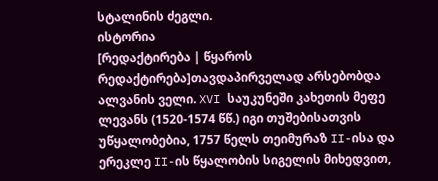სტალინის ძეგლი.
ისტორია
[რედაქტირება | წყაროს რედაქტირება]თავდაპირველად არსებობდა ალვანის ველი. XVI საუკუნეში კახეთის მეფე ლევანს (1520-1574 წწ.) იგი თუშებისათვის უწყალობებია, 1757 წელს თეიმურაზ II-ისა და ერეკლე II-ის წყალობის სიგელის მიხედვით,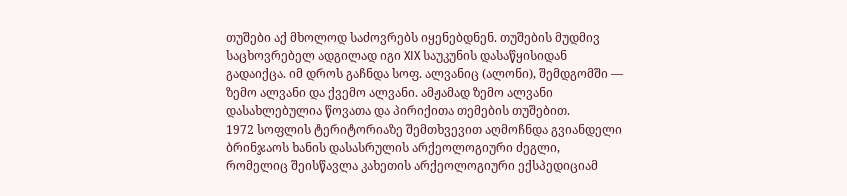თუშები აქ მხოლოდ საძოვრებს იყენებდნენ. თუშების მუდმივ საცხოვრებელ ადგილად იგი XIX საუკუნის დასაწყისიდან გადაიქცა. იმ დროს გაჩნდა სოფ. ალვანიც (ალონი), შემდგომში — ზემო ალვანი და ქვემო ალვანი. ამჟამად ზემო ალვანი დასახლებულია წოვათა და პირიქითა თემების თუშებით.
1972 სოფლის ტერიტორიაზე შემთხვევით აღმოჩნდა გვიანდელი ბრინჯაოს ხანის დასასრულის არქეოლოგიური ძეგლი, რომელიც შეისწავლა კახეთის არქეოლოგიური ექსპედიციამ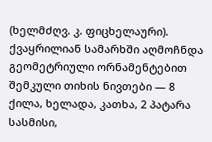(ხელმძღვ. კ. ფიცხელაური). ქვაყრილიან სამარხში აღმოჩნდა გეომეტრიული ორნამენტებით შემკული თიხის ნივთები — 8 ქილა, ხელადა, კათხა, 2 პატარა სასმისი,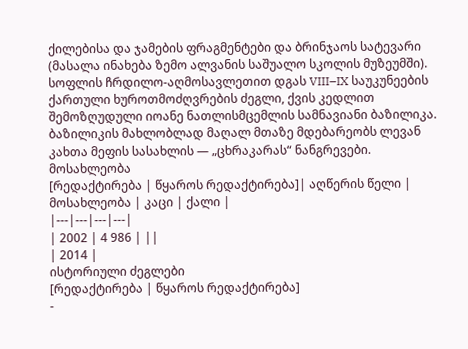ქილებისა და ჯამების ფრაგმენტები და ბრინჯაოს სატევარი (მასალა ინახება ზემო ალვანის საშუალო სკოლის მუზეუმში).
სოფლის ჩრდილო-აღმოსავლეთით დგას VIII–IX საუკუნეების ქართული ხუროთმოძღვრების ძეგლი, ქვის კედლით შემოზღუდული იოანე ნათლისმცემლის სამნავიანი ბაზილიკა. ბაზილიკის მახლობლად მაღალ მთაზე მდებარეობს ლევან კახთა მეფის სასახლის — „ცხრაკარას“ ნანგრევები.
მოსახლეობა
[რედაქტირება | წყაროს რედაქტირება]| აღწერის წელი | მოსახლეობა | კაცი | ქალი |
|---|---|---|---|
| 2002 | 4 986 | ||
| 2014 |
ისტორიული ძეგლები
[რედაქტირება | წყაროს რედაქტირება]
-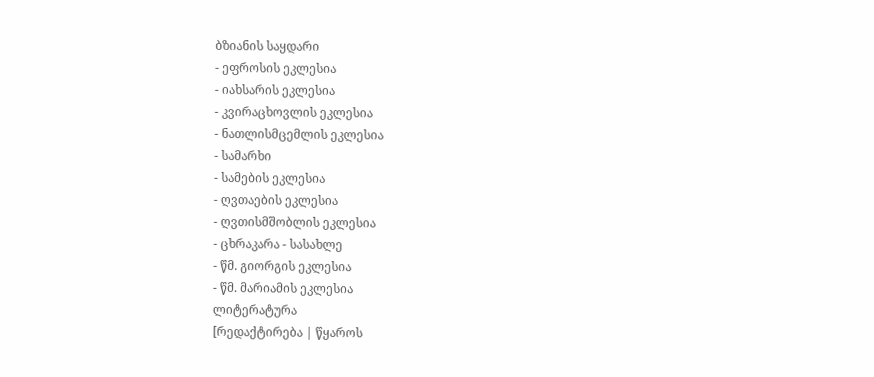ბზიანის საყდარი
- ეფროსის ეკლესია
- იახსარის ეკლესია
- კვირაცხოვლის ეკლესია
- ნათლისმცემლის ეკლესია
- სამარხი
- სამების ეკლესია
- ღვთაების ეკლესია
- ღვთისმშობლის ეკლესია
- ცხრაკარა - სასახლე
- წმ. გიორგის ეკლესია
- წმ. მარიამის ეკლესია
ლიტერატურა
[რედაქტირება | წყაროს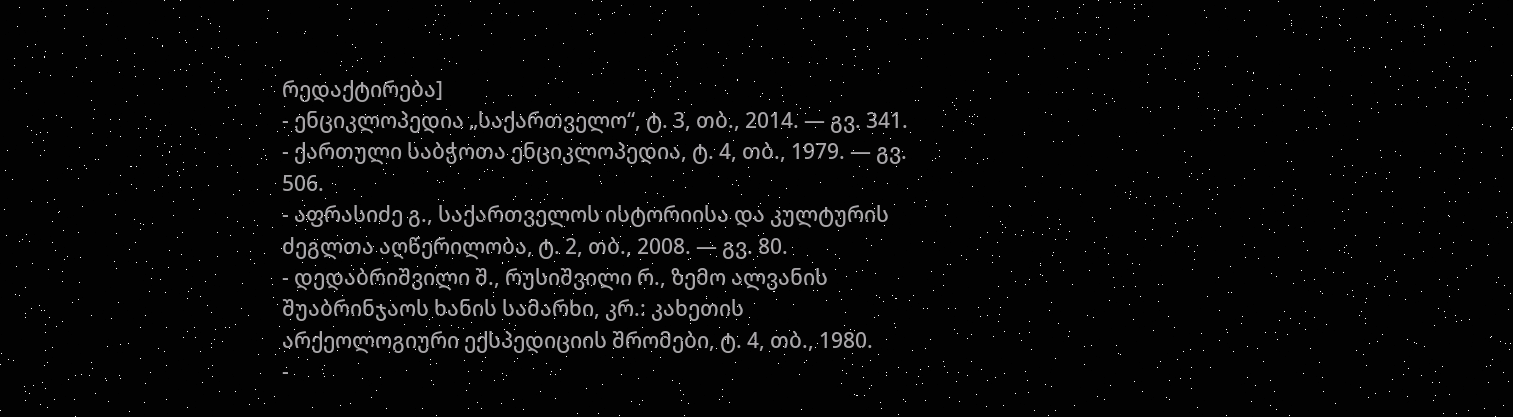რედაქტირება]
- ენციკლოპედია „საქართველო“, ტ. 3, თბ., 2014. — გვ. 341.
- ქართული საბჭოთა ენციკლოპედია, ტ. 4, თბ., 1979. — გვ. 506.
- აფრასიძე გ., საქართველოს ისტორიისა და კულტურის ძეგლთა აღწერილობა, ტ. 2, თბ., 2008. — გვ. 80.
- დედაბრიშვილი შ., რუსიშვილი რ., ზემო ალვანის შუაბრინჯაოს ხანის სამარხი, კრ.: კახეთის არქეოლოგიური ექსპედიციის შრომები, ტ. 4, თბ., 1980.
-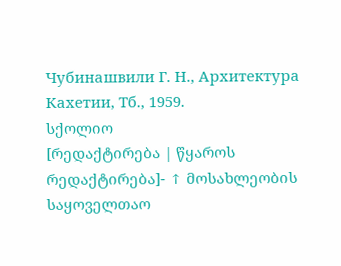Чубинашвили Г. Н., Архитектура Кахетии, Тб., 1959.
სქოლიო
[რედაქტირება | წყაროს რედაქტირება]- ↑ მოსახლეობის საყოველთაო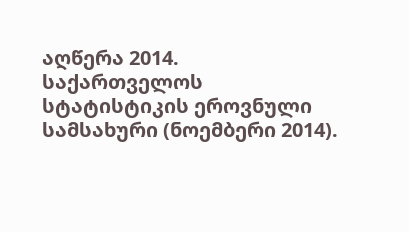აღწერა 2014. საქართველოს სტატისტიკის ეროვნული სამსახური (ნოემბერი 2014).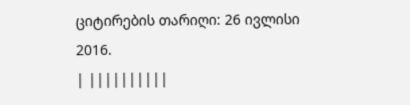ციტირების თარიღი: 26 ივლისი 2016.
| ||||||||||